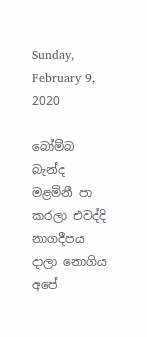Sunday, February 9, 2020

බෝම්බ බැන්ද මළමිනී පා කරලා එවද්දි නාගදීපය දාලා නොගිය අපේ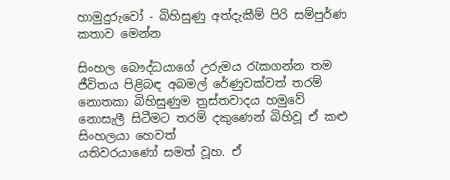හාමුදුරුවෝ - බිහිසුණු අත්දැකීම් පිරි සම්පුර්ණ කතාව මෙන්න

සිංහල බෞද්ධයාගේ උරුමය රැකගන්න තම ජීවිතය පිළිබඳ අබමල් රේණුවක්වත් තරම් නොතකා බිහිසුණුම ත්‍රස්තවාදය හමුවේ නොසැලී සිටීමට තරම් දකුණෙන් බිහිවූ ඒ කළු සිංහලයා හෙවත්
යතිවරයාණෝ සමත් වූහ. ඒ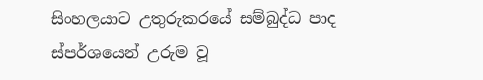සිංහලයාට උතුරුකරයේ සම්බුද්ධ පාද ස්පර්ශයෙන් උරුම වූ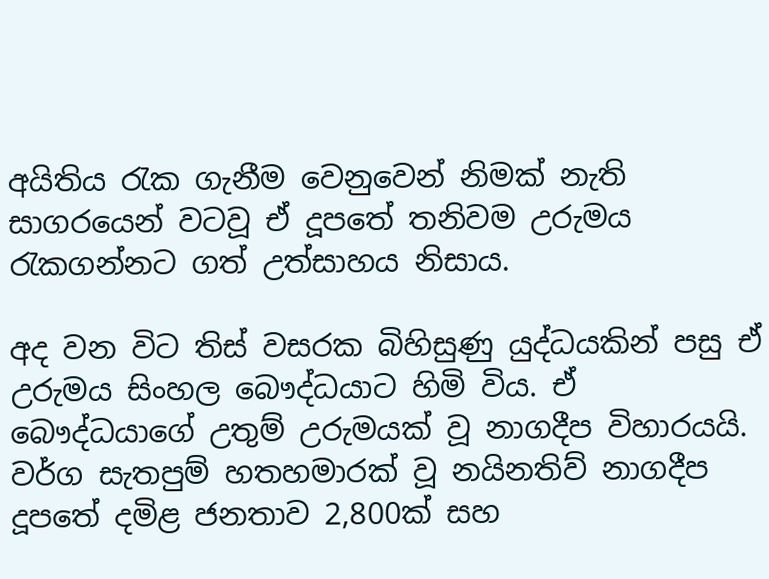අයිතිය රැක ගැනීම වෙනුවෙන් නිමක් නැති සාගරයෙන් වටවූ ඒ දූපතේ තනිවම උරුමය රැකගන්නට ගත් උත්සාහය නිසාය.

අද වන විට තිස් වසරක බිහිසුණු යුද්ධයකින් පසු ඒ උරුමය සිංහල බෞද්ධයාට හිමි විය. ඒ බෞද්ධයාගේ උතුම් උරුමයක් වූ නාගදීප විහාරයයි. වර්ග සැතපුම් හතහමාරක් වූ නයිනතිව් නාගදීප දූපතේ දමිළ ජනතාව 2,800ක් සහ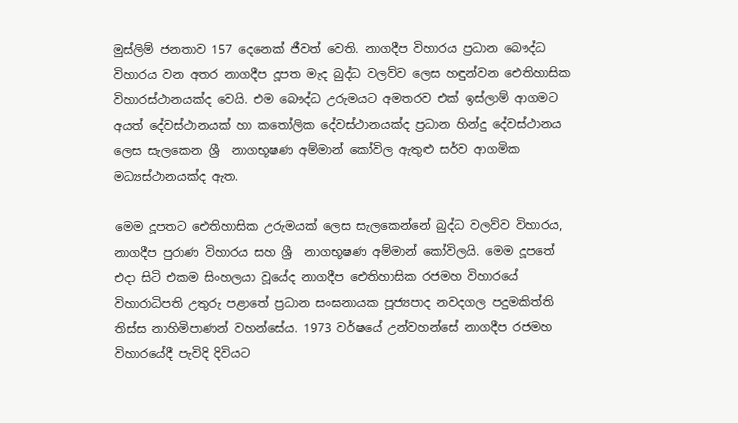මුස්ලිම් ජනතාව 157 දෙනෙක් ජීවත් වෙති. නාගදීප විහාරය ප්‍රධාන බෞද්ධ විහාරය වන අතර නාගදීප දූපත මැද බුද්ධ වලව්ව ලෙස හඳුන්වන ඓතිහාසික විහාරස්ථානයක්ද වෙයි. එම බෞද්ධ උරුමයට අමතරව එක් ඉස්ලාම් ආගමට අයත් දේවස්ථානයක් හා කතෝලික දේවස්ථානයක්ද ප්‍රධාන හින්දු දේවස්ථානය ලෙස සැලකෙන ශ්‍රී  නාගභූෂණ අම්මාන් කෝවිල ඇතුළු සර්ව ආගමික මධ්‍යස්ථානයක්ද ඇත.

මෙම දූපතට ඓතිහාසික උරුමයක් ලෙස සැලකෙන්නේ බුද්ධ වලව්ව විහාරය, නාගදීප පුරාණ විහාරය සහ ශ්‍රී  නාගභූෂණ අම්මාන් කෝවිලයි. මෙම දූපතේ එදා සිටි එකම සිංහලයා වූයේද නාගදීප ඓතිහාසික රජමහ විහාරයේ විහාරාධිපති උතුරු පළාතේ ප්‍රධාන සංඝනායක පූජ්‍යපාද නවදගල පදුමකිත්ති තිස්ස නාහිමිපාණන් වහන්සේය. 1973 වර්ෂයේ උන්වහන්සේ නාගදීප රජමහ විහාරයේදී පැවිදි දිවියට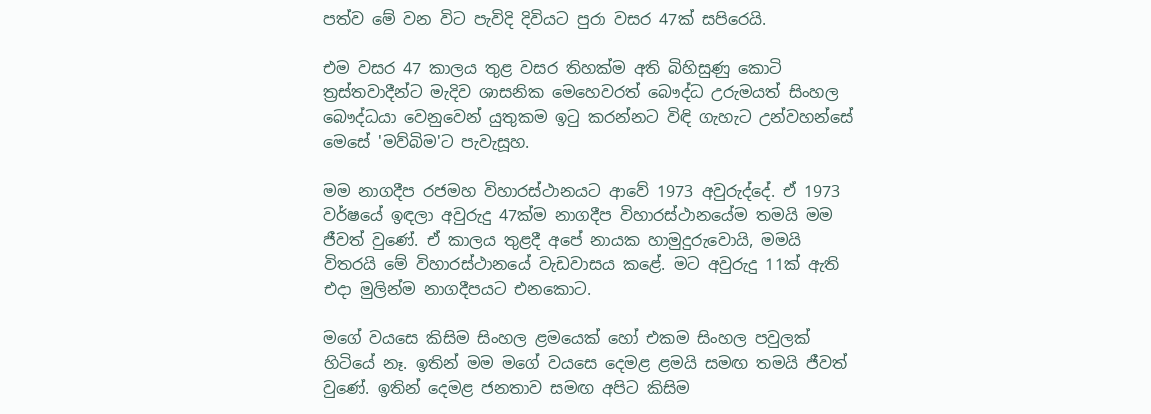පත්ව මේ වන විට පැවිදි දිවියට පුරා වසර 47ක් සපිරෙයි.

එම වසර 47 කාලය තුළ වසර තිහක්ම අති බිහිසුණු කොටි ත්‍රස්තවාදීන්ට මැදිව ශාසනික මෙහෙවරත් බෞද්ධ උරුමයත් සිංහල බෞද්ධයා වෙනුවෙන් යුතුකම ඉටු කරන්නට විඳි ගැහැට උන්වහන්සේ මෙසේ 'මව්බිම'ට පැවැසූහ.

මම නාගදීප රජමහ විහාරස්ථානයට ආවේ 1973 අවුරුද්දේ. ඒ 1973 වර්ෂයේ ඉඳලා අවුරුදු 47ක්ම නාගදීප විහාරස්ථානයේම තමයි මම ජීවත් වුණේ. ඒ කාලය තුළදී අපේ නායක හාමුදුරුවොයි, මමයි විතරයි මේ විහාරස්ථානයේ වැඩවාසය කළේ. මට අවුරුදු 11ක් ඇති එදා මුලින්ම නාගදීපයට එනකොට.

මගේ වයසෙ කිසිම සිංහල ළමයෙක් හෝ එකම සිංහල පවුලක් හිටියේ නෑ. ඉතින් මම මගේ වයසෙ දෙමළ ළමයි සමඟ තමයි ජීවත් වුණේ. ඉතින් දෙමළ ජනතාව සමඟ අපිට කිසිම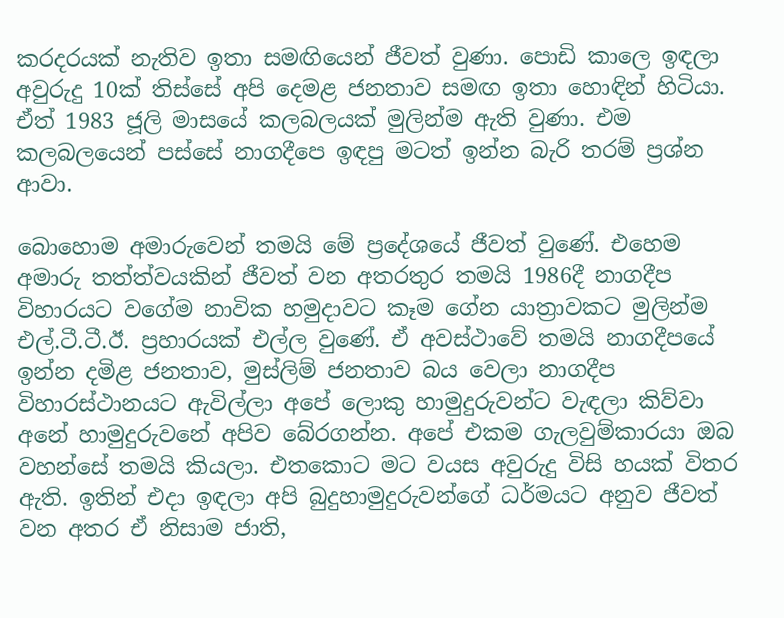කරදරයක් නැතිව ඉතා සමඟියෙන් ජීවත් වුණා. පොඩි කාලෙ ඉඳලා අවුරුදු 10ක් තිස්සේ අපි දෙමළ ජනතාව සමඟ ඉතා හොඳින් හිටියා. ඒත් 1983 ජූලි මාසයේ කලබලයක් මුලින්ම ඇති වුණා. එම කලබලයෙන් පස්සේ නාගදීපෙ ඉඳපු මටත් ඉන්න බැරි තරම් ප්‍රශ්න ආවා.

බොහොම අමාරුවෙන් තමයි මේ ප්‍රදේශයේ ජීවත් වුණේ. එහෙම අමාරු තත්ත්වයකින් ජීවත් වන අතරතුර තමයි 1986දී නාගදීප විහාරයට වගේම නාවික හමුදාවට කෑම ගේන යාත්‍රාවකට මුලින්ම එල්.ටී.ටී.ඊ. ප්‍රහාරයක් එල්ල වුණේ. ඒ අවස්ථාවේ තමයි නාගදීපයේ ඉන්න දමිළ ජනතාව, මුස්ලිම් ජනතාව බය වෙලා නාගදීප විහාරස්ථානයට ඇවිල්ලා අපේ ලොකු හාමුදුරුවන්ට වැඳලා කිව්වා අනේ හාමුදුරුවනේ අපිව බේරගන්න. අපේ එකම ගැලවුම්කාරයා ඔබ වහන්සේ තමයි කියලා. එතකොට මට වයස අවුරුදු විසි හයක් විතර ඇති. ඉතින් එදා ඉඳලා අපි බුදුහාමුදුරුවන්ගේ ධර්මයට අනුව ජීවත් වන අතර ඒ නිසාම ජාති,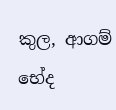කුල, ආගම් භේද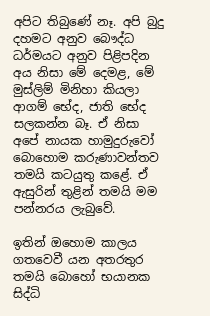අපිට තිබුණේ නෑ. අපි බුදු දහමට අනුව බෞද්ධ ධර්මයට අනුව පිළිපදින අය නිසා මේ දෙමළ, මේ මුස්ලිම් මිනිහා කියලා ආගම් භේද, ජාති භේද සලකන්න බෑ. ඒ නිසා අපේ නායක හාමුදුරුවෝ බොහොම කරුණාවන්තව තමයි කටයුතු කළේ. ඒ ඇසුරින් තුළින් තමයි මම පන්නරය ලැබුවේ.

ඉතින් ඔහොම කාලය ගතවෙවී යන අතරතුර තමයි බොහෝ භයානක සිද්ධි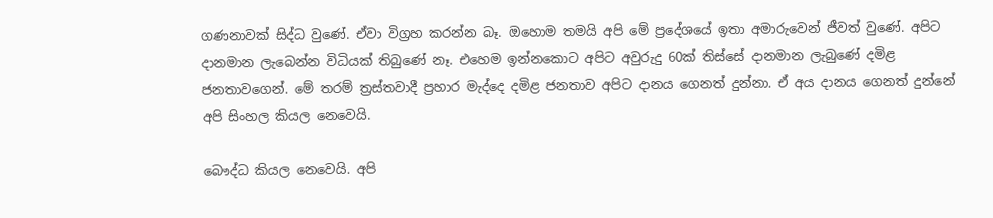ගණනාවක් සිද්ධ වුණේ. ඒවා විග්‍රහ කරන්න බෑ. ඔහොම තමයි අපි මේ ප්‍රදේශයේ ඉතා අමාරුවෙන් ජීවත් වුණේ. අපිට දානමාන ලැබෙන්න විධියක් තිබුණේ නෑ. එහෙම ඉන්නකොට අපිට අවුරුදු 60ක් තිස්සේ දානමාන ලැබුණේ දමිළ ජනතාවගෙන්. මේ තරම් ත්‍රස්තවාදී ප්‍රහාර මැද්දෙ දමිළ ජනතාව අපිට දානය ගෙනත් දුන්නා. ඒ අය දානය ගෙනත් දුන්නේ අපි සිංහල කියල නෙවෙයි.

බෞද්ධ කියල නෙවෙයි. අපි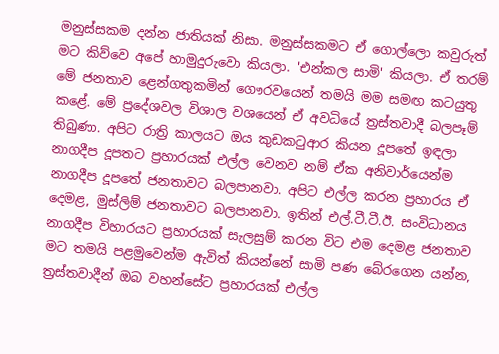මනුස්සකම දන්න ජාතියක් නිසා. මනුස්සකමට ඒ ගොල්ලො කවුරුත් මට කිව්වෙ අපේ හාමුදුරුවො කියලා. 'එන්කල සාමි' කියලා. ඒ තරම් මේ ජනතාව ළෙන්ගතුකමින් ගෞරවයෙන් තමයි මම සමඟ කටයුතු කළේ. මේ ප්‍රදේශවල විශාල වශයෙන් ඒ අවධියේ ත්‍රස්තවාදී බලපෑම් තිබුණා. අපිට රාත්‍රි කාලයට ඔය කුඩකටුආර කියන දූපතේ ඉඳලා නාගදීප දූපතට ප්‍රහාරයක් එල්ල වෙනව නම් ඒක අනිවාර්යෙන්ම නාගදීප දූපතේ ජනතාවට බලපානවා. අපිට එල්ල කරන ප්‍රහාරය ඒ දෙමළ, මුස්ලිම් ජනතාවට බලපානවා. ඉතින් එල්.ටී.ටී.ඊ. සංවිධානය නාගදීප විහාරයට ප්‍රහාරයක් සැලසුම් කරන විට එම දෙමළ ජනතාව මට තමයි පළමුවෙන්ම ඇවිත් කියන්නේ සාමි පණ බේරගෙන යන්න, ත්‍රස්තවාදීන් ඔබ වහන්සේට ප්‍රහාරයක් එල්ල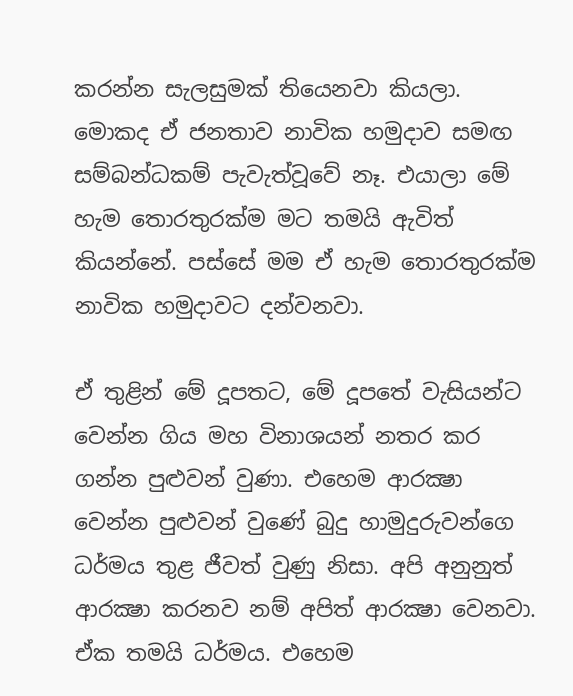කරන්න සැලසුමක් තියෙනවා කියලා. මොකද ඒ ජනතාව නාවික හමුදාව සමඟ සම්බන්ධකම් පැවැත්වූවේ නෑ. එයාලා මේ හැම තොරතුරක්ම මට තමයි ඇවිත් කියන්නේ. පස්සේ මම ඒ හැම තොරතුරක්ම නාවික හමුදාවට දන්වනවා.

ඒ තුළින් මේ දූපතට, මේ දූපතේ වැසියන්ට වෙන්න ගිය මහ විනාශයන් නතර කර ගන්න පුළුවන් වුණා. එහෙම ආරක්‍ෂා වෙන්න පුළුවන් වුණේ බුදු හාමුදුරුවන්ගෙ ධර්මය තුළ ජීවත් වුණු නිසා. අපි අනුනුත් ආරක්‍ෂා කරනව නම් අපිත් ආරක්‍ෂා වෙනවා. ඒක තමයි ධර්මය. එහෙම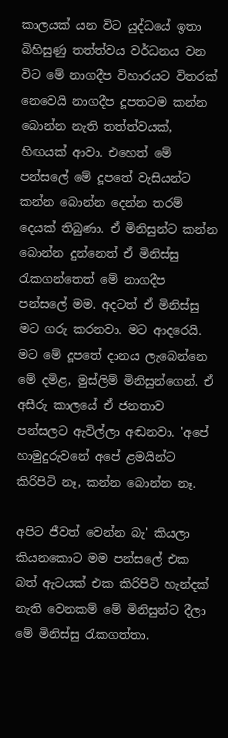කාලයක් යන විට යුද්ධයේ ඉතා බිහිසුණු තත්ත්වය වර්ධනය වන විට මේ නාගදීප විහාරයට විතරක් නෙවෙයි නාගදීප දූපතටම කන්න බොන්න නැති තත්ත්වයක්, හිඟයක් ආවා. එහෙත් මේ පන්සලේ මේ දූපතේ වැසියන්ට කන්න බොන්න දෙන්න තරම් දෙයක් තිබුණා. ඒ මිනිසුන්ට කන්න බොන්න දුන්නෙත් ඒ මිනිස්සු රැකගන්තෙත් මේ නාගදීප පන්සලේ මම. අදටත් ඒ මිනිස්සු මට ගරු කරනවා. මට ආදරෙයි. මට මේ දූපතේ දානය ලැබෙන්නෙ මේ දමිළ, මුස්ලිම් මිනිසුන්ගෙන්. ඒ අසීරු කාලයේ ඒ ජනතාව පන්සලට ඇවිල්ලා අඬනවා. 'අපේ හාමුදුරුවනේ අපේ ළමයින්ට කිරිපිටි නෑ, කන්න බොන්න නෑ.

අපිට ජීවත් වෙන්න බැ' කියලා කියනකොට මම පන්සලේ එක බත් ඇටයක් එක කිරිපිටි හැන්දක් නැති වෙනකම් මේ මිනිසුන්ට දීලා මේ මිනිස්සු රැකගත්තා.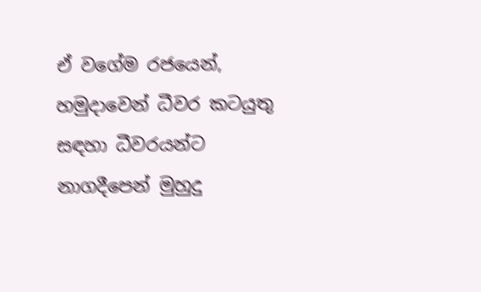ඒ වගේම රජයෙන්, හමුදාවෙන් ධීවර කටයුතු සඳහා ධීවරයන්ට නාගදීපෙන් මුහුදු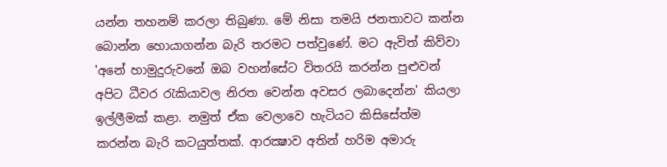යන්න තහනම් කරලා තිබුණා. මේ නිසා තමයි ජනතාවට කන්න බොන්න හොයාගන්න බැරි තරමට පත්වුණේ. මට ඇවිත් කිව්වා 'අනේ හාමුදුරුවනේ ඔබ වහන්සේට විතරයි කරන්න පුළුවන් අපිට ධීවර රැකියාවල නිරත වෙන්න අවසර ලබාදෙන්න' කියලා ඉල්ලීමක් කළා. නමුත් ඒක වෙලාවෙ හැටියට කිසිසේත්ම කරන්න බැරි කටයුත්තක්. ආරක්‍ෂාව අතින් හරිම අමාරු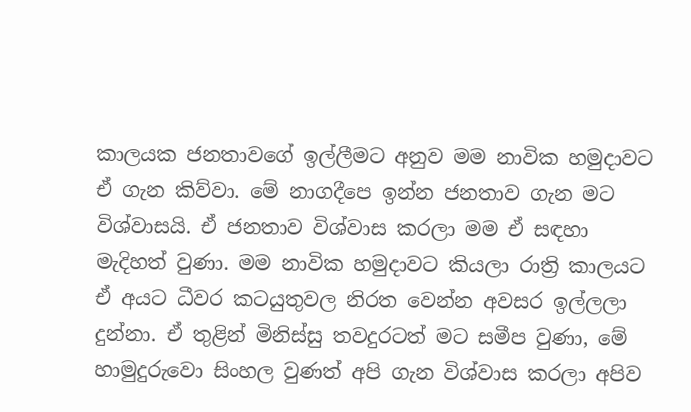කාලයක ජනතාවගේ ඉල්ලීමට අනුව මම නාවික හමුදාවට ඒ ගැන කිව්වා. මේ නාගදීපෙ ඉන්න ජනතාව ගැන මට විශ්වාසයි. ඒ ජනතාව විශ්වාස කරලා මම ඒ සඳහා මැදිහත් වුණා. මම නාවික හමුදාවට කියලා රාත්‍රි කාලයට ඒ අයට ධීවර කටයුතුවල නිරත වෙන්න අවසර ඉල්ලලා දුන්නා. ඒ තුළින් මිනිස්සු තවදුරටත් මට සමීප වුණා, මේ හාමුදුරුවො සිංහල වුණත් අපි ගැන විශ්වාස කරලා අපිව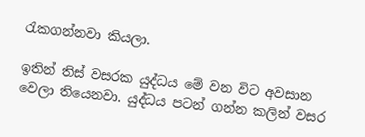රැකගන්නවා කියලා.

ඉතින් තිස් වසරක යුද්ධය මේ වන විට අවසාන වෙලා තියෙනවා. යුද්ධය පටන් ගන්න කලින් වසර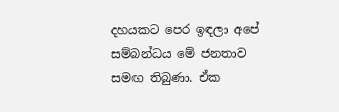දහයකට පෙර ඉඳලා අපේ සම්බන්ධය මේ ජනතාව සමඟ තිබුණා. ඒක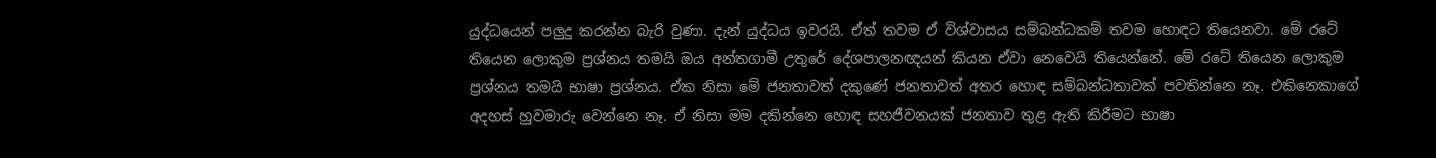යුද්ධයෙන් පලුදු කරන්න බැරි වුණා. දැන් යුද්ධය ඉවරයි. ඒත් තවම ඒ විශ්වාසය සම්බන්ධකම් තවම හොඳට තියෙනවා. මේ රටේ තියෙන ලොකුම ප්‍රශ්නය තමයි ඔය අන්තගාමී උතුරේ දේශපාලනඥයන් කියන ඒවා නෙවෙයි තියෙන්නේ. මේ රටේ තියෙන ලොකුම ප්‍රශ්නය තමයි භාෂා ප්‍රශ්නය. ඒක නිසා මේ ජනතාවත් දකුණේ ජනතාවත් අතර හොඳ සම්බන්ධතාවක් පවතින්නෙ නෑ. එකිනෙකාගේ අදහස් හුවමාරු වෙන්නෙ නෑ. ඒ නිසා මම දකින්නෙ හොඳ සහජීවනයක් ජනතාව තුළ ඇති කිරීමට භාෂා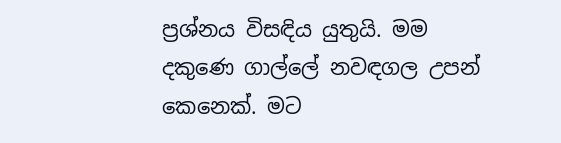ප්‍රශ්නය විසඳිය යුතුයි. මම දකුණෙ ගාල්ලේ නවඳගල උපන් කෙනෙක්. මට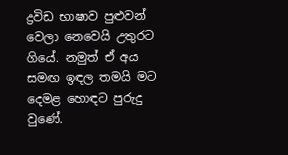ද්‍රවිඩ භාෂාව පුළුවන් වෙලා නෙවෙයි උතුරට ගියේ. නමුත් ඒ අය සමඟ ඉඳල තමයි මට දෙමළ හොඳට පුරුදු වුණේ.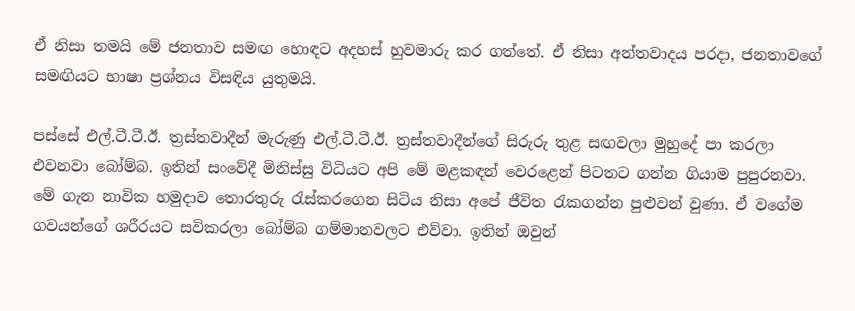ඒ නිසා තමයි මේ ජනතාව සමඟ හොඳට අදහස් හුවමාරු කර ගත්තේ. ඒ නිසා අන්තවාදය පරදා, ජනතාවගේ සමඟියට භාෂා ප්‍රශ්නය විසඳිය යුතුමයි.

පස්සේ එල්.ටී.ටී.ඊ. ත්‍රස්තවාදීන් මැරුණු එල්.ටී.ටී.ඊ. ත්‍රස්තවාදීන්ගේ සිරුරු තුළ සඟවලා මුහුදේ පා කරලා එවනවා බෝම්බ. ඉතින් සංවේදී මිනිස්සු විධියට අපි මේ මළකඳන් වෙරළෙන් පිටතට ගන්න ගියාම පුපුරනවා. මේ ගැන නාවික හමුදාව තොරතුරු රැස්කරගෙන සිටිය නිසා අපේ ජීවිත රැකගන්න පුළුවන් වුණා. ඒ වගේම ගවයන්ගේ ශරීරයට සවිකරලා බෝම්බ ගම්මානවලට එව්වා. ඉතින් ඔවුන්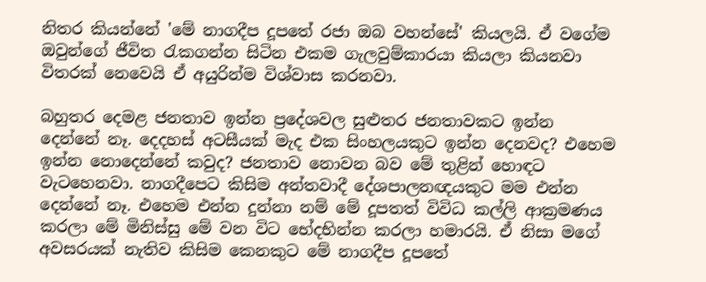නිතර කියන්නේ 'මේ නාගදීප දූපතේ රජා ඔබ වහන්සේ' කියලයි. ඒ වගේම ඔවුන්ගේ ජීවිත රැකගන්න සිටින එකම ගැලවුම්කාරයා කියලා කියනවා විතරක් නෙවෙයි ඒ අයුරින්ම විශ්වාස කරනවා.

බහුතර දෙමළ ජනතාව ඉන්න ප්‍රදේශවල සුළුතර ජනතාවකට ඉන්න දෙන්නේ නෑ. දෙදහස් අටසීයක් මැද එක සිංහලයකුට ඉන්න දෙනවද? එහෙම ඉන්න නොදෙන්නේ කවුද? ජනතාව නොවන බව මේ තුළින් හොඳට වැටහෙනවා. නාගදීපෙට කිසිම අන්තවාදී දේශපාලනඥයකුට මම එන්න දෙන්නේ නෑ. එහෙම එන්න දුන්නා නම් මේ දූපතත් විවිධ කල්ලි ආක්‍රමණය කරලා මේ මිනිස්සු මේ වන විට භේදභින්න කරලා හමාරයි. ඒ නිසා මගේ අවසරයක් නැතිව කිසිම කෙනකුට මේ නාගදීප දූපතේ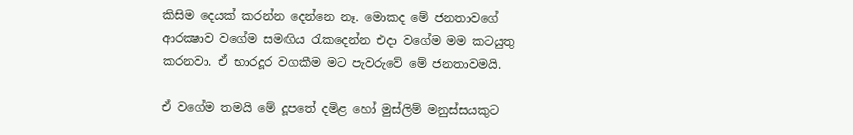කිසිම දෙයක් කරන්න දෙන්නෙ නෑ. මොකද මේ ජනතාවගේ ආරක්‍ෂාව වගේම සමඟිය රැකදෙන්න එදා වගේම මම කටයුතු කරනවා. ඒ භාරදූර වගකීම මට පැවරුවේ මේ ජනතාවමයි.

ඒ වගේම තමයි මේ දූපතේ දමිළ හෝ මුස්ලිම් මනුස්සයකුට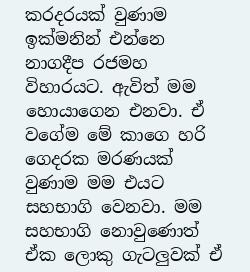කරදරයක් වුණාම ඉක්මනින් එන්නෙ නාගදීප රජමහ විහාරයට. ඇවිත් මම හොයාගෙන එනවා. ඒ වගේම මේ කාගෙ හරි ගෙදරක මරණයක් වුණාම මම එයට සහභාගි වෙනවා. මම සහභාගි නොවුණොත් ඒක ලොකු ගැටලුවක් ඒ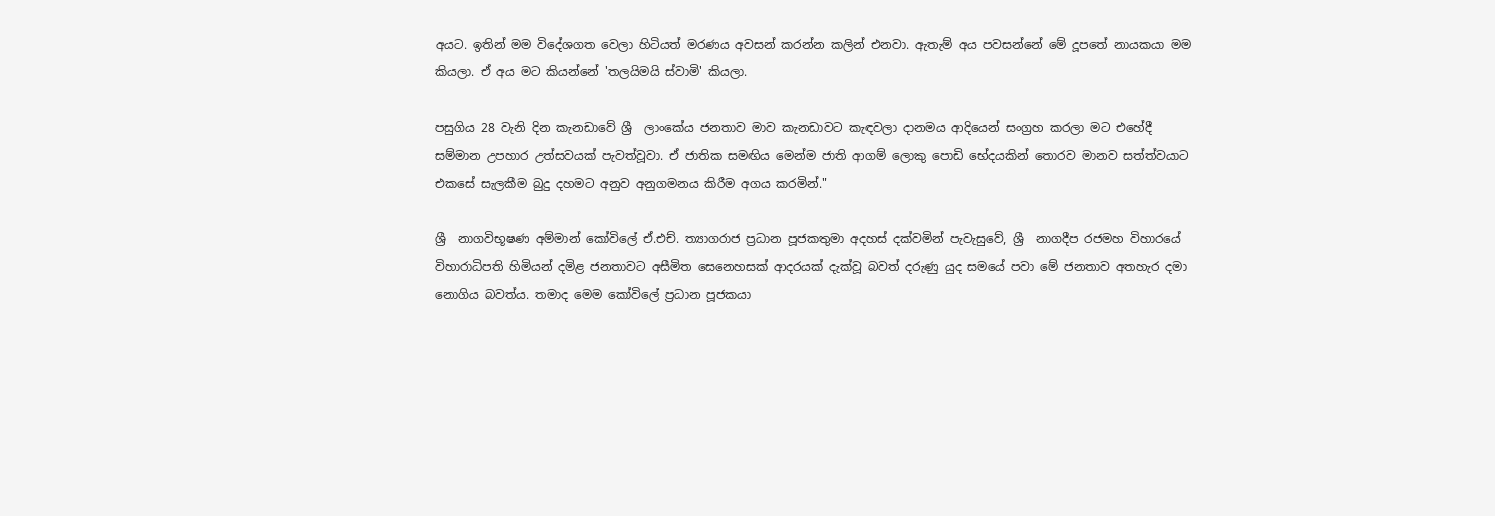අයට. ඉතින් මම විදේශගත වෙලා හිටියත් මරණය අවසන් කරන්න කලින් එනවා. ඇතැම් අය පවසන්නේ මේ දූපතේ නායකයා මම කියලා. ඒ අය මට කියන්නේ 'තලයිමයි ස්වාමි' කියලා.

පසුගිය 28 වැනි දින කැනඩාවේ ශ්‍රී  ලාංකේය ජනතාව මාව කැනඩාවට කැඳවලා දානමය ආදියෙන් සංග්‍රහ කරලා මට එහේදී සම්මාන උපහාර උත්සවයක් පැවත්වූවා. ඒ ජාතික සමඟිය මෙන්ම ජාති ආගම් ලොකු පොඩි භේදයකින් තොරව මානව සත්ත්වයාට එකසේ සැලකීම බුදු දහමට අනුව අනුගමනය කිරීම අගය කරමින්."

ශ්‍රී  නාගවිභූෂණ අම්මාන් කෝවිලේ ඒ.එච්. ත්‍යාගරාජ ප්‍රධාන පූජකතුමා අදහස් දක්වමින් පැවැසුවේ, ශ්‍රී  නාගදීප රජමහ විහාරයේ විහාරාධිපති හිමියන් දමිළ ජනතාවට අසීමිත සෙනෙහසක් ආදරයක් දැක්වූ බවත් දරුණු යුද සමයේ පවා මේ ජනතාව අතහැර දමා නොගිය බවත්ය. තමාද මෙම කෝවිලේ ප්‍රධාන පූජකයා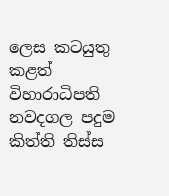ලෙස කටයුතු කළත් විහාරාධිපති නවදගල පදුම කිත්ති තිස්ස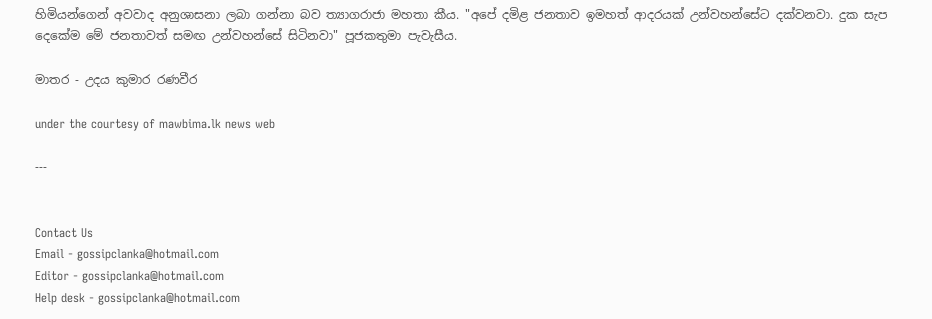හිමියන්ගෙන් අවවාද අනුශාසනා ලබා ගන්නා බව ත්‍යාගරාජා මහතා කීය. "අපේ දමිළ ජනතාව ඉමහත් ආදරයක් උන්වහන්සේට දක්වනවා. දුක සැප දෙකේම මේ ජනතාවත් සමඟ උන්වහන්සේ සිටිනවා" පූජකතුමා පැවැසීය.

මාතර - උදය කුමාර රණවීර

under the courtesy of mawbima.lk news web

---


Contact Us
Email - gossipclanka@hotmail.com
Editor - gossipclanka@hotmail.com
Help desk - gossipclanka@hotmail.com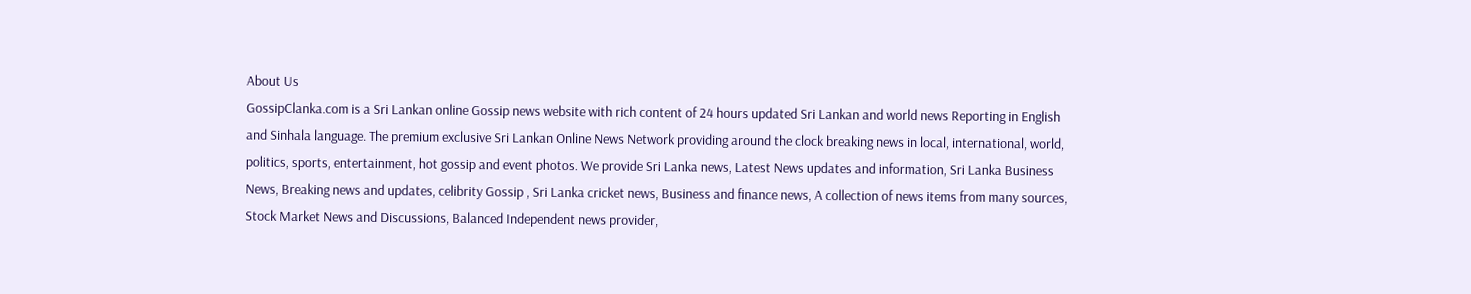About Us
GossipClanka.com is a Sri Lankan online Gossip news website with rich content of 24 hours updated Sri Lankan and world news Reporting in English and Sinhala language. The premium exclusive Sri Lankan Online News Network providing around the clock breaking news in local, international, world, politics, sports, entertainment, hot gossip and event photos. We provide Sri Lanka news, Latest News updates and information, Sri Lanka Business News, Breaking news and updates, celibrity Gossip , Sri Lanka cricket news, Business and finance news, A collection of news items from many sources, Stock Market News and Discussions, Balanced Independent news provider,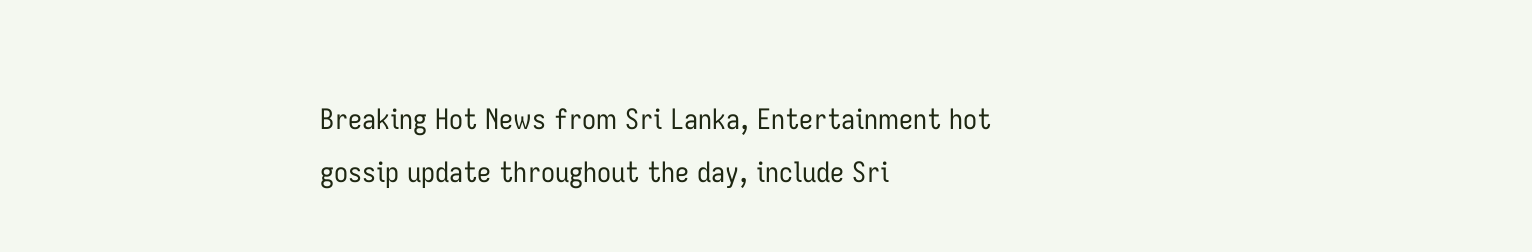Breaking Hot News from Sri Lanka, Entertainment hot gossip update throughout the day, include Sri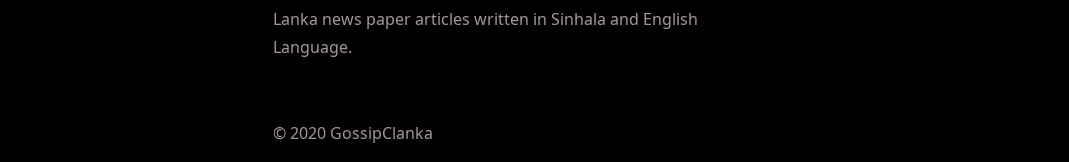Lanka news paper articles written in Sinhala and English Language.


© 2020 GossipClanka